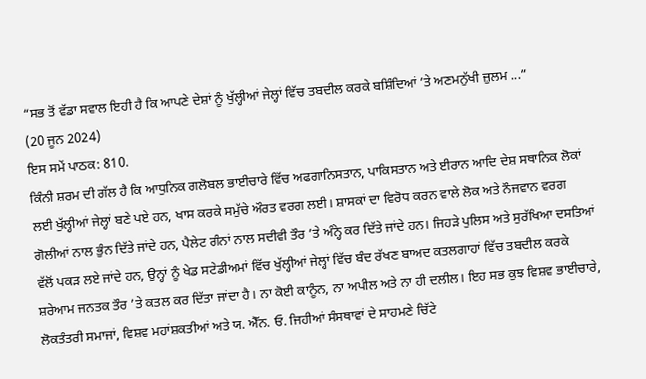“ਸਭ ਤੋਂ ਵੱਡਾ ਸਵਾਲ ਇਹੀ ਹੈ ਕਿ ਆਪਣੇ ਦੇਸ਼ਾਂ ਨੂੰ ਖੁੱਲ੍ਹੀਆਂ ਜੇਲ੍ਹਾਂ ਵਿੱਚ ਤਬਦੀਲ ਕਰਕੇ ਬਸ਼ਿੰਦਿਆਂ ’ਤੇ ਅਣਮਨੁੱਖੀ ਜ਼ੁਲਮ ...”
(20 ਜੂਨ 2024)
ਇਸ ਸਮੇਂ ਪਾਠਕ: 810.
ਕਿੰਨੀ ਸ਼ਰਮ ਦੀ ਗੱਲ ਹੈ ਕਿ ਆਧੁਨਿਕ ਗਲੋਬਲ ਭਾਈਚਾਰੇ ਵਿੱਚ ਅਫਗਾਨਿਸਤਾਨ, ਪਾਕਿਸਤਾਨ ਅਤੇ ਈਰਾਨ ਆਦਿ ਦੇਸ਼ ਸਥਾਨਿਕ ਲੋਕਾਂ ਲਈ ਖੁੱਲ੍ਹੀਆਂ ਜੇਲ੍ਹਾਂ ਬਣੇ ਪਏ ਹਨ, ਖਾਸ ਕਰਕੇ ਸਮੁੱਚੇ ਔਰਤ ਵਰਗ ਲਈ। ਸ਼ਾਸਕਾਂ ਦਾ ਵਿਰੋਧ ਕਰਨ ਵਾਲੇ ਲੋਕ ਅਤੇ ਨੌਜਵਾਨ ਵਰਗ ਗੋਲੀਆਂ ਨਾਲ ਭੁੰਨ ਦਿੱਤੇ ਜਾਂਦੇ ਹਨ, ਪੈਲੇਟ ਗੰਨਾਂ ਨਾਲ ਸਦੀਵੀ ਤੌਰ ’ਤੇ ਅੰਨ੍ਹੇ ਕਰ ਦਿੱਤੇ ਜਾਂਦੇ ਹਨ। ਜਿਹੜੇ ਪੁਲਿਸ ਅਤੇ ਸੁਰੱਖਿਆ ਦਸਤਿਆਂ ਵੱਲੋਂ ਪਕੜ ਲਏ ਜਾਂਦੇ ਹਨ, ਉਨ੍ਹਾਂ ਨੂੰ ਖੇਡ ਸਟੇਡੀਅਮਾਂ ਵਿੱਚ ਖੁੱਲ੍ਹੀਆਂ ਜੇਲ੍ਹਾਂ ਵਿੱਚ ਬੰਦ ਰੱਖਣ ਬਾਅਦ ਕਤਲਗਾਹਾਂ ਵਿੱਚ ਤਬਦੀਲ ਕਰਕੇ ਸ਼ਰੇਆਮ ਜਨਤਕ ਤੌਰ ’ਤੇ ਕਤਲ ਕਰ ਦਿੱਤਾ ਜਾਂਦਾ ਹੈ। ਨਾ ਕੋਈ ਕਾਨੂੰਨ, ਨਾ ਅਪੀਲ ਅਤੇ ਨਾ ਹੀ ਦਲੀਲ। ਇਹ ਸਭ ਕੁਝ ਵਿਸ਼ਵ ਭਾਈਚਾਰੇ, ਲੋਕਤੰਤਰੀ ਸਮਾਜਾਂ, ਵਿਸ਼ਵ ਮਹਾਂਸ਼ਕਤੀਆਂ ਅਤੇ ਯ. ਐੱਨ. ਓ. ਜਿਹੀਆਂ ਸੰਸਥਾਵਾਂ ਦੇ ਸਾਹਮਣੇ ਚਿੱਟੇ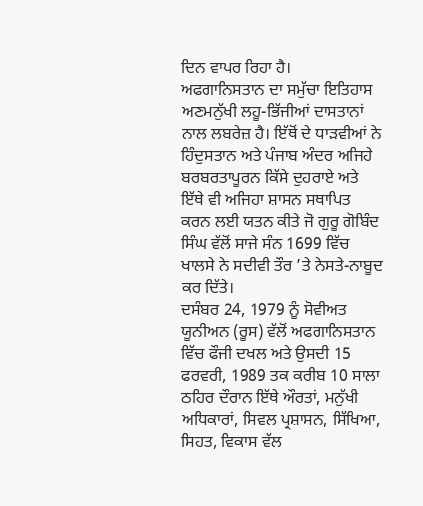ਦਿਨ ਵਾਪਰ ਰਿਹਾ ਹੈ।
ਅਫਗਾਨਿਸਤਾਨ ਦਾ ਸਮੁੱਚਾ ਇਤਿਹਾਸ ਅਣਮਨੁੱਖੀ ਲਹੂ-ਭਿੱਜੀਆਂ ਦਾਸਤਾਨਾਂ ਨਾਲ ਲਬਰੇਜ਼ ਹੈ। ਇੱਥੋਂ ਦੇ ਧਾੜਵੀਆਂ ਨੇ ਹਿੰਦੁਸਤਾਨ ਅਤੇ ਪੰਜਾਬ ਅੰਦਰ ਅਜਿਹੇ ਬਰਬਰਤਾਪੂਰਨ ਕਿੱਸੇ ਦੁਹਰਾਏ ਅਤੇ ਇੱਥੇ ਵੀ ਅਜਿਹਾ ਸ਼ਾਸਨ ਸਥਾਪਿਤ ਕਰਨ ਲਈ ਯਤਨ ਕੀਤੇ ਜੋ ਗੁਰੂ ਗੋਬਿੰਦ ਸਿੰਘ ਵੱਲੋਂ ਸਾਜੇ ਸੰਨ 1699 ਵਿੱਚ ਖਾਲਸੇ ਨੇ ਸਦੀਵੀ ਤੌਰ ’ਤੇ ਨੇਸਤੇ-ਨਾਬੂਦ ਕਰ ਦਿੱਤੇ।
ਦਸੰਬਰ 24, 1979 ਨੂੰ ਸੋਵੀਅਤ ਯੂਨੀਅਨ (ਰੂਸ) ਵੱਲੋਂ ਅਫਗਾਨਿਸਤਾਨ ਵਿੱਚ ਫੌਜੀ ਦਖਲ ਅਤੇ ਉਸਦੀ 15 ਫਰਵਰੀ, 1989 ਤਕ ਕਰੀਬ 10 ਸਾਲਾ ਠਹਿਰ ਦੌਰਾਨ ਇੱਥੇ ਔਰਤਾਂ, ਮਨੁੱਖੀ ਅਧਿਕਾਰਾਂ, ਸਿਵਲ ਪ੍ਰਸ਼ਾਸਨ, ਸਿੱਖਿਆ, ਸਿਹਤ, ਵਿਕਾਸ ਵੱਲ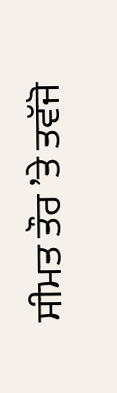ਸੀਮਤ ਤੌਰ ’ਤੇ ਤਵੱਜੋ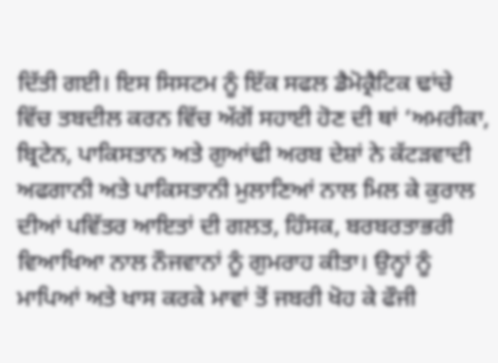ਦਿੱਤੀ ਗਈ। ਇਸ ਸਿਸਟਮ ਨੂੰ ਇੱਕ ਸਫਲ ਡੈਮੋਕ੍ਰੈਟਿਕ ਢਾਂਚੇ ਵਿੱਚ ਤਬਦੀਲ ਕਰਨ ਵਿੱਚ ਅੱਗੋਂ ਸਹਾਈ ਹੋਣ ਦੀ ਥਾਂ ‘ਅਮਰੀਕਾ, ਬ੍ਰਿਟੇਨ, ਪਾਕਿਸਤਾਨ ਅਤੇ ਗੁਆਂਢੀ ਅਰਬ ਦੇਸ਼ਾਂ ਨੇ ਕੱਟੜਵਾਦੀ ਅਫਗਾਨੀ ਅਤੇ ਪਾਕਿਸਤਾਨੀ ਮੁਲਾਣਿਆਂ ਨਾਲ ਮਿਲ ਕੇ ਕੁਰਾਲ ਦੀਆਂ ਪਵਿੱਤਰ ਆਇਤਾਂ ਦੀ ਗਲਤ, ਹਿੰਸਕ, ਬਰਬਰਤਾਭਰੀ ਵਿਆਖਿਆ ਨਾਲ ਨੌਜਵਾਨਾਂ ਨੂੰ ਗੁਮਰਾਹ ਕੀਤਾ। ਉਨ੍ਹਾਂ ਨੂੰ ਮਾਪਿਆਂ ਅਤੇ ਖਾਸ ਕਰਕੇ ਮਾਵਾਂ ਤੋਂ ਜਬਰੀ ਖੋਹ ਕੇ ਫੌਜੀ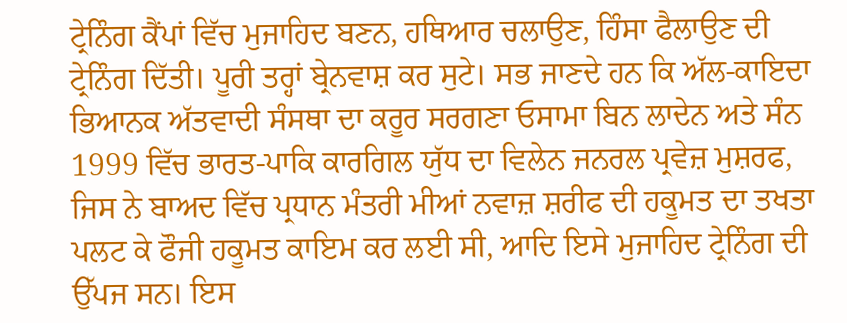ਟ੍ਰੇਨਿੰਗ ਕੈਂਪਾਂ ਵਿੱਚ ਮੁਜਾਹਿਦ ਬਣਨ, ਹਥਿਆਰ ਚਲਾਉਣ, ਹਿੰਸਾ ਫੈਲਾਉਣ ਦੀ ਟ੍ਰੇਨਿੰਗ ਦਿੱਤੀ। ਪੂਰੀ ਤਰ੍ਹਾਂ ਬ੍ਰੇਨਵਾਸ਼ ਕਰ ਸੁਟੇ। ਸਭ ਜਾਣਦੇ ਹਨ ਕਿ ਅੱਲ-ਕਾਇਦਾ ਭਿਆਨਕ ਅੱਤਵਾਦੀ ਸੰਸਥਾ ਦਾ ਕਰੂਰ ਸਰਗਣਾ ਓਸਾਮਾ ਬਿਨ ਲਾਦੇਨ ਅਤੇ ਸੰਨ 1999 ਵਿੱਚ ਭਾਰਤ-ਪਾਕਿ ਕਾਰਗਿਲ ਯੁੱਧ ਦਾ ਵਿਲੇਨ ਜਨਰਲ ਪ੍ਰਵੇਜ਼ ਮੁਸ਼ਰਫ, ਜਿਸ ਨੇ ਬਾਅਦ ਵਿੱਚ ਪ੍ਰਧਾਨ ਮੰਤਰੀ ਮੀਆਂ ਨਵਾਜ਼ ਸ਼ਰੀਫ ਦੀ ਹਕੂਮਤ ਦਾ ਤਖਤਾ ਪਲਟ ਕੇ ਫੌਜੀ ਹਕੂਮਤ ਕਾਇਮ ਕਰ ਲਈ ਸੀ, ਆਦਿ ਇਸੇ ਮੁਜਾਹਿਦ ਟ੍ਰੇਨਿੰਗ ਦੀ ਉੱਪਜ ਸਨ। ਇਸ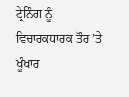ਟ੍ਰੇਨਿੰਗ ਨੂੰ ਵਿਚਾਰਕਧਾਰਕ ਤੌਰ ’ਤੇ ਖੂੰਖਾਰ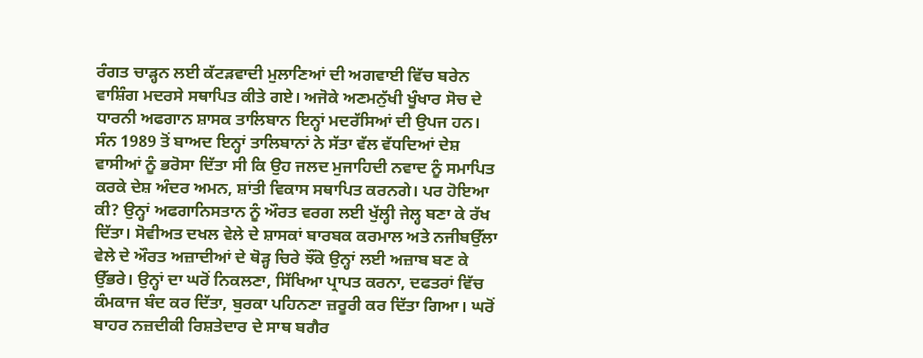ਰੰਗਤ ਚਾੜ੍ਹਨ ਲਈ ਕੱਟੜਵਾਦੀ ਮੁਲਾਣਿਆਂ ਦੀ ਅਗਵਾਈ ਵਿੱਚ ਬਰੇਨ ਵਾਸ਼ਿੰਗ ਮਦਰਸੇ ਸਥਾਪਿਤ ਕੀਤੇ ਗਏ। ਅਜੋਕੇ ਅਣਮਨੁੱਖੀ ਖੂੰਖਾਰ ਸੋਚ ਦੇ ਧਾਰਨੀ ਅਫਗਾਨ ਸ਼ਾਸਕ ਤਾਲਿਬਾਨ ਇਨ੍ਹਾਂ ਮਦਰੱਸਿਆਂ ਦੀ ਉਪਜ ਹਨ।
ਸੰਨ 1989 ਤੋਂ ਬਾਅਦ ਇਨ੍ਹਾਂ ਤਾਲਿਬਾਨਾਂ ਨੇ ਸੱਤਾ ਵੱਲ ਵੱਧਦਿਆਂ ਦੇਸ਼ ਵਾਸੀਆਂ ਨੂੰ ਭਰੋਸਾ ਦਿੱਤਾ ਸੀ ਕਿ ਉਹ ਜਲਦ ਮੁਜਾਹਿਦੀ ਨਵਾਦ ਨੂੰ ਸਮਾਪਿਤ ਕਰਕੇ ਦੇਸ਼ ਅੰਦਰ ਅਮਨ, ਸ਼ਾਂਤੀ ਵਿਕਾਸ ਸਥਾਪਿਤ ਕਰਨਗੇ। ਪਰ ਹੋਇਆ ਕੀ? ਉਨ੍ਹਾਂ ਅਫਗਾਨਿਸਤਾਨ ਨੂੰ ਔਰਤ ਵਰਗ ਲਈ ਖੁੱਲ੍ਹੀ ਜੇਲ੍ਹ ਬਣਾ ਕੇ ਰੱਖ ਦਿੱਤਾ। ਸੋਵੀਅਤ ਦਖਲ ਵੇਲੇ ਦੇ ਸ਼ਾਸਕਾਂ ਬਾਰਬਕ ਕਰਮਾਲ ਅਤੇ ਨਜੀਬਉੱਲਾ ਵੇਲੇ ਦੇ ਔਰਤ ਅਜ਼ਾਦੀਆਂ ਦੇ ਥੋੜ੍ਹ ਚਿਰੇ ਝੌਂਕੇ ਉਨ੍ਹਾਂ ਲਈ ਅਜ਼ਾਬ ਬਣ ਕੇ ਉੱਭਰੇ। ਉਨ੍ਹਾਂ ਦਾ ਘਰੋਂ ਨਿਕਲਣਾ, ਸਿੱਖਿਆ ਪ੍ਰਾਪਤ ਕਰਨਾ, ਦਫਤਰਾਂ ਵਿੱਚ ਕੰਮਕਾਜ ਬੰਦ ਕਰ ਦਿੱਤਾ, ਬੁਰਕਾ ਪਹਿਨਣਾ ਜ਼ਰੂਰੀ ਕਰ ਦਿੱਤਾ ਗਿਆ। ਘਰੋਂ ਬਾਹਰ ਨਜ਼ਦੀਕੀ ਰਿਸ਼ਤੇਦਾਰ ਦੇ ਸਾਥ ਬਗੈਰ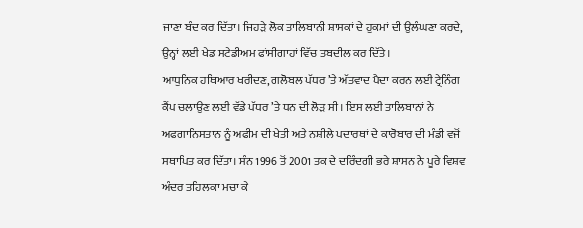ਜਾਣਾ ਬੰਦ ਕਰ ਦਿੱਤਾ। ਜਿਹੜੇ ਲੋਕ ਤਾਲਿਬਾਨੀ ਸ਼ਾਸਕਾਂ ਦੇ ਹੁਕਮਾਂ ਦੀ ਉਲੰਘਣਾ ਕਰਦੇ, ਉਨ੍ਹਾਂ ਲਈ ਖੇਡ ਸਟੇਡੀਅਮ ਫਾਂਸੀਗਾਹਾਂ ਵਿੱਚ ਤਬਦੀਲ ਕਰ ਦਿੱਤੇ।
ਆਧੁਨਿਕ ਹਥਿਆਰ ਖਰੀਦਣ, ਗਲੋਬਲ ਪੱਧਰ ’ਤੇ ਅੱਤਵਾਦ ਪੈਦਾ ਕਰਨ ਲਈ ਟ੍ਰੇਨਿੰਗ ਕੈਂਪ ਚਲਾਉਣ ਲਈ ਵੱਡੇ ਪੱਧਰ ’ਤੇ ਧਨ ਦੀ ਲੋੜ ਸੀ। ਇਸ ਲਈ ਤਾਲਿਬਾਨਾਂ ਨੇ ਅਫਗਾਨਿਸਤਾਨ ਨੂੰ ਅਫੀਮ ਦੀ ਖੇਤੀ ਅਤੇ ਨਸ਼ੀਲੇ ਪਦਾਰਥਾਂ ਦੇ ਕਾਰੋਬਾਰ ਦੀ ਮੰਡੀ ਵਜੋਂ ਸਥਾਪਿਤ ਕਰ ਦਿੱਤਾ। ਸੰਨ 1996 ਤੋਂ 2001 ਤਕ ਦੇ ਦਰਿੰਦਗੀ ਭਰੇ ਸ਼ਾਸਨ ਨੇ ਪੂਰੇ ਵਿਸ਼ਵ ਅੰਦਰ ਤਹਿਲਕਾ ਮਚਾ ਕੇ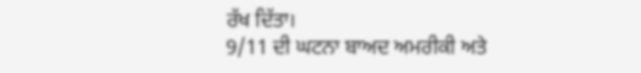ਰੱਖ ਦਿੱਤਾ।
9/11 ਦੀ ਘਟਨਾ ਬਾਅਦ ਅਮਰੀਕੀ ਅਤੇ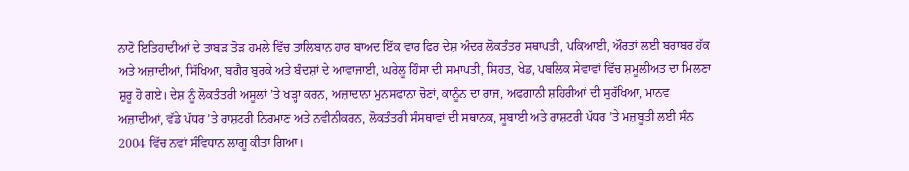ਨਾਟੋ ਇਤਿਹਾਦੀਆਂ ਦੇ ਤਾਬੜ ਤੋੜ ਹਮਲੇ ਵਿੱਚ ਤਾਲਿਬਾਨ ਹਾਰ ਬਾਅਦ ਇੱਕ ਵਾਰ ਫਿਰ ਦੇਸ਼ ਅੰਦਰ ਲੋਕਤੰਤਰ ਸਥਾਪਤੀ, ਪਕਿਆਈ, ਔਰਤਾਂ ਲਈ ਬਰਾਬਰ ਹੱਕ ਅਤੇ ਅਜ਼ਾਦੀਆਂ, ਸਿੱਖਿਆ, ਬਗੈਰ ਬੁਰਕੇ ਅਤੇ ਬੰਦਸ਼ਾਂ ਦੇ ਆਵਾਜਾਈ, ਘਰੇਲੂ ਹਿੰਸਾ ਦੀ ਸਮਾਪਤੀ, ਸਿਹਤ, ਖੇਡ, ਪਬਲਿਕ ਸੇਵਾਵਾਂ ਵਿੱਚ ਸ਼ਮੂਲੀਅਤ ਦਾ ਮਿਲਣਾ ਸ਼ੁਰੂ ਹੋ ਗਏ। ਦੇਸ਼ ਨੂੰ ਲੋਕਤੰਤਰੀ ਅਸੂਲਾਂ ’ਤੇ ਖੜ੍ਹਾ ਕਰਨ, ਅਜ਼ਾਦਾਨਾ ਮੁਨਸਫਾਨਾ ਚੋਣਾਂ, ਕਾਨੂੰਨ ਦਾ ਰਾਜ, ਅਫਗਾਨੀ ਸ਼ਹਿਰੀਆਂ ਦੀ ਸੁਰੱਖਿਆ, ਮਾਨਵ ਅਜ਼ਾਦੀਆਂ, ਵੱਡੇ ਪੱਧਰ ’ਤੇ ਰਾਸ਼ਟਰੀ ਨਿਰਮਾਣ ਅਤੇ ਨਵੀਨੀਕਰਨ, ਲੋਕਤੰਤਰੀ ਸੰਸਥਾਵਾਂ ਦੀ ਸਥਾਨਕ, ਸੂਬਾਈ ਅਤੇ ਰਾਸ਼ਟਰੀ ਪੱਧਰ ’ਤੇ ਮਜ਼ਬੂਤੀ ਲਈ ਸੰਨ 2004 ਵਿੱਚ ਨਵਾਂ ਸੰਵਿਧਾਨ ਲਾਗੂ ਕੀਤਾ ਗਿਆ।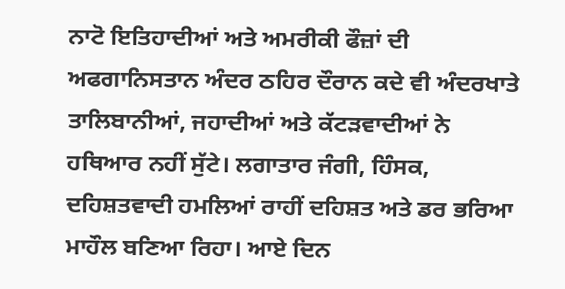ਨਾਟੋ ਇਤਿਹਾਦੀਆਂ ਅਤੇ ਅਮਰੀਕੀ ਫੌਜ਼ਾਂ ਦੀ ਅਫਗਾਨਿਸਤਾਨ ਅੰਦਰ ਠਹਿਰ ਦੌਰਾਨ ਕਦੇ ਵੀ ਅੰਦਰਖਾਤੇ ਤਾਲਿਬਾਨੀਆਂ, ਜਹਾਦੀਆਂ ਅਤੇ ਕੱਟੜਵਾਦੀਆਂ ਨੇ ਹਥਿਆਰ ਨਹੀਂ ਸੁੱਟੇ। ਲਗਾਤਾਰ ਜੰਗੀ, ਹਿੰਸਕ, ਦਹਿਸ਼ਤਵਾਦੀ ਹਮਲਿਆਂ ਰਾਹੀਂ ਦਹਿਸ਼ਤ ਅਤੇ ਡਰ ਭਰਿਆ ਮਾਹੌਲ ਬਣਿਆ ਰਿਹਾ। ਆਏ ਦਿਨ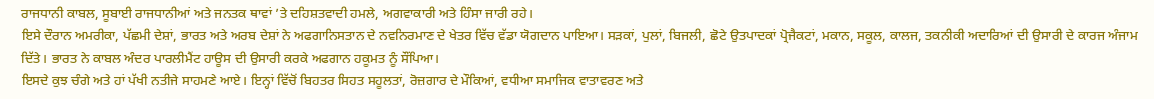ਰਾਜਧਾਨੀ ਕਾਬਲ, ਸੂਬਾਈ ਰਾਜਧਾਨੀਆਂ ਅਤੇ ਜਨਤਕ ਥਾਵਾਂ ’ਤੇ ਦਹਿਸ਼ਤਵਾਦੀ ਹਮਲੇ, ਅਗਵਾਕਾਰੀ ਅਤੇ ਹਿੰਸਾ ਜਾਰੀ ਰਹੇ।
ਇਸੇ ਦੌਰਾਨ ਅਮਰੀਕਾ, ਪੱਛਮੀ ਦੇਸ਼ਾਂ, ਭਾਰਤ ਅਤੇ ਅਰਬ ਦੇਸ਼ਾਂ ਨੇ ਅਫਗਾਨਿਸਤਾਨ ਦੇ ਨਵਨਿਰਮਾਣ ਦੇ ਖੇਤਰ ਵਿੱਚ ਵੱਡਾ ਯੋਗਦਾਨ ਪਾਇਆ। ਸੜਕਾਂ, ਪੁਲਾਂ, ਬਿਜਲੀ, ਛੋਟੇ ਉਤਪਾਦਕਾਂ ਪ੍ਰੋਜੈਕਟਾਂ, ਮਕਾਨ, ਸਕੂਲ, ਕਾਲਜ, ਤਕਨੀਕੀ ਅਦਾਰਿਆਂ ਦੀ ਉਸਾਰੀ ਦੇ ਕਾਰਜ ਅੰਜਾਮ ਦਿੱਤੇ। ਭਾਰਤ ਨੇ ਕਾਬਲ ਅੰਦਰ ਪਾਰਲੀਮੈਂਟ ਹਾਊਸ ਦੀ ਉਸਾਰੀ ਕਰਕੇ ਅਫਗਾਨ ਹਕੂਮਤ ਨੂੰ ਸੌਂਪਿਆ।
ਇਸਦੇ ਕੁਝ ਚੰਗੇ ਅਤੇ ਹਾਂ ਪੱਖੀ ਨਤੀਜੇ ਸਾਹਮਣੇ ਆਏ। ਇਨ੍ਹਾਂ ਵਿੱਚੋਂ ਬਿਹਤਰ ਸਿਹਤ ਸਹੂਲਤਾਂ, ਰੋਜ਼ਗਾਰ ਦੇ ਮੌਕਿਆਂ, ਵਧੀਆ ਸਮਾਜਿਕ ਵਾਤਾਵਰਣ ਅਤੇ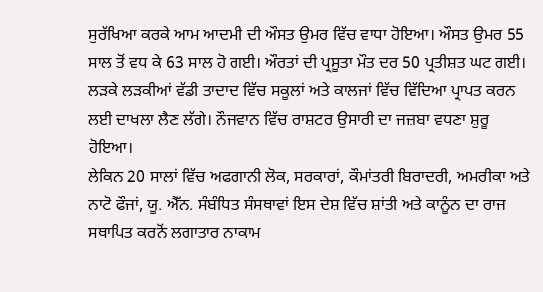ਸੁਰੱਖਿਆ ਕਰਕੇ ਆਮ ਆਦਮੀ ਦੀ ਔਸਤ ਉਮਰ ਵਿੱਚ ਵਾਧਾ ਹੋਇਆ। ਔਸਤ ਉਮਰ 55 ਸਾਲ ਤੋਂ ਵਧ ਕੇ 63 ਸਾਲ ਹੋ ਗਈ। ਔਰਤਾਂ ਦੀ ਪ੍ਰਸੂਤਾ ਮੌਤ ਦਰ 50 ਪ੍ਰਤੀਸ਼ਤ ਘਟ ਗਈ। ਲੜਕੇ ਲੜਕੀਆਂ ਵੱਡੀ ਤਾਦਾਦ ਵਿੱਚ ਸਕੂਲਾਂ ਅਤੇ ਕਾਲਜਾਂ ਵਿੱਚ ਵਿੱਦਿਆ ਪ੍ਰਾਪਤ ਕਰਨ ਲਈ ਦਾਖਲਾ ਲੈਣ ਲੱਗੇ। ਨੌਜਵਾਨ ਵਿੱਚ ਰਾਸ਼ਟਰ ਉਸਾਰੀ ਦਾ ਜਜ਼ਬਾ ਵਧਣਾ ਸ਼ੁਰੂ ਹੋਇਆ।
ਲੇਕਿਨ 20 ਸਾਲਾਂ ਵਿੱਚ ਅਫਗਾਨੀ ਲੋਕ, ਸਰਕਾਰਾਂ, ਕੌਮਾਂਤਰੀ ਬਿਰਾਦਰੀ, ਅਮਰੀਕਾ ਅਤੇ ਨਾਟੋ ਫੌਜਾਂ, ਯੂ. ਐੱਨ. ਸੰਬੰਧਿਤ ਸੰਸਥਾਵਾਂ ਇਸ ਦੇਸ਼ ਵਿੱਚ ਸ਼ਾਂਤੀ ਅਤੇ ਕਾਨੂੰਨ ਦਾ ਰਾਜ ਸਥਾਪਿਤ ਕਰਨੋਂ ਲਗਾਤਾਰ ਨਾਕਾਮ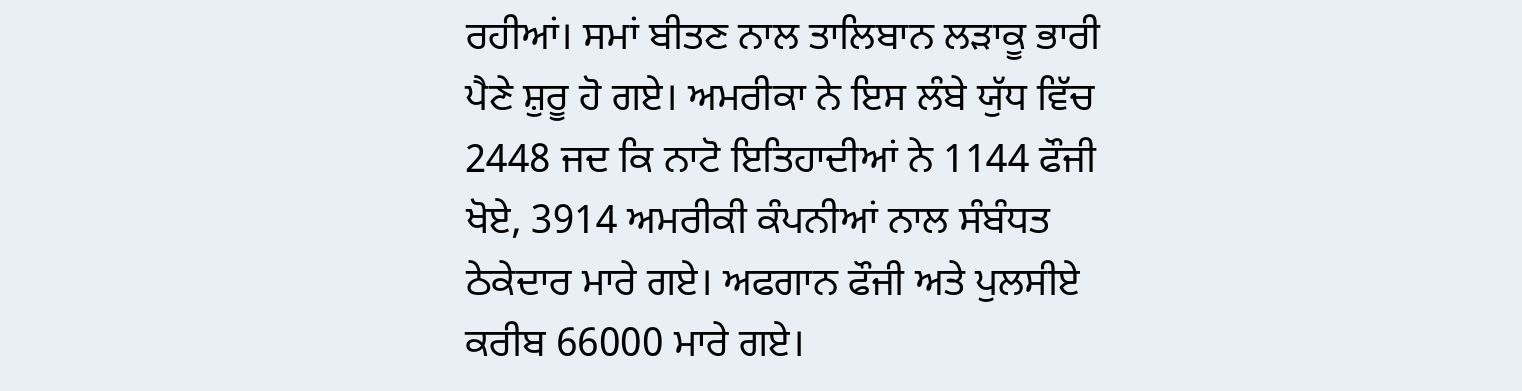ਰਹੀਆਂ। ਸਮਾਂ ਬੀਤਣ ਨਾਲ ਤਾਲਿਬਾਨ ਲੜਾਕੂ ਭਾਰੀ ਪੈਣੇ ਸ਼ੁਰੂ ਹੋ ਗਏ। ਅਮਰੀਕਾ ਨੇ ਇਸ ਲੰਬੇ ਯੁੱਧ ਵਿੱਚ 2448 ਜਦ ਕਿ ਨਾਟੋ ਇਤਿਹਾਦੀਆਂ ਨੇ 1144 ਫੌਜੀ ਖੋਏ, 3914 ਅਮਰੀਕੀ ਕੰਪਨੀਆਂ ਨਾਲ ਸੰਬੰਧਤ ਠੇਕੇਦਾਰ ਮਾਰੇ ਗਏ। ਅਫਗਾਨ ਫੌਜੀ ਅਤੇ ਪੁਲਸੀਏ ਕਰੀਬ 66000 ਮਾਰੇ ਗਏ।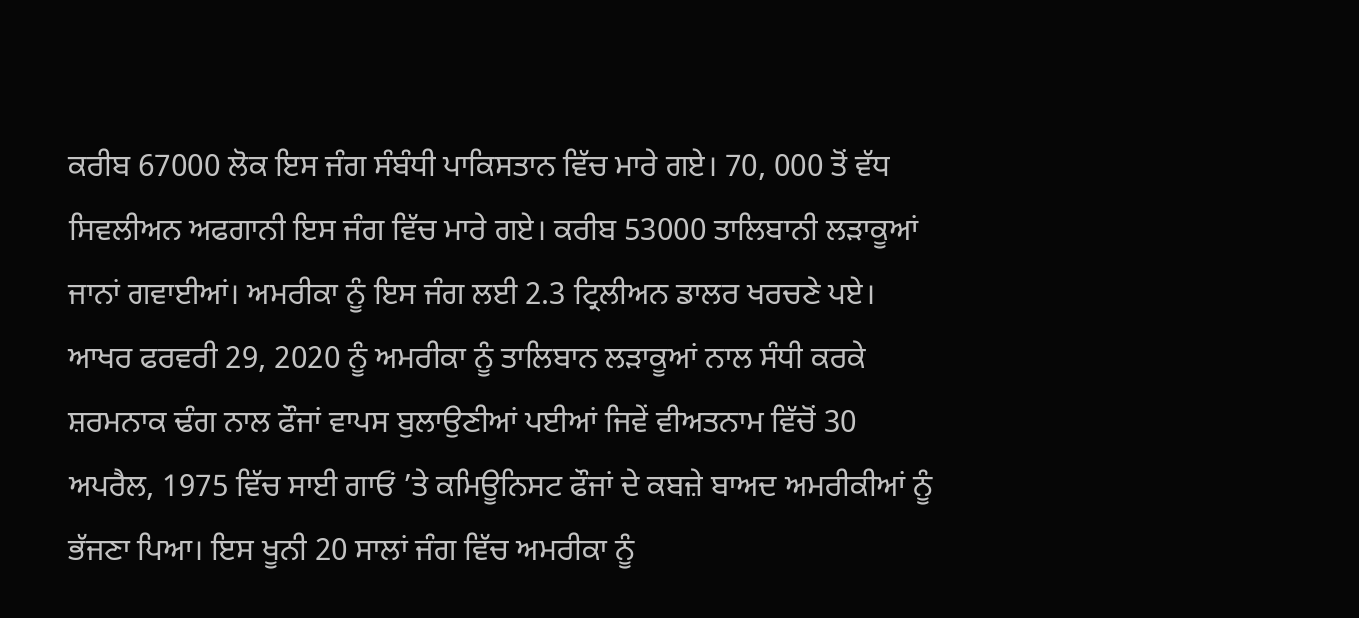ਕਰੀਬ 67000 ਲੋਕ ਇਸ ਜੰਗ ਸੰਬੰਧੀ ਪਾਕਿਸਤਾਨ ਵਿੱਚ ਮਾਰੇ ਗਏ। 70, 000 ਤੋਂ ਵੱਧ ਸਿਵਲੀਅਨ ਅਫਗਾਨੀ ਇਸ ਜੰਗ ਵਿੱਚ ਮਾਰੇ ਗਏ। ਕਰੀਬ 53000 ਤਾਲਿਬਾਨੀ ਲੜਾਕੂਆਂ ਜਾਨਾਂ ਗਵਾਈਆਂ। ਅਮਰੀਕਾ ਨੂੰ ਇਸ ਜੰਗ ਲਈ 2.3 ਟ੍ਰਿਲੀਅਨ ਡਾਲਰ ਖਰਚਣੇ ਪਏ। ਆਖਰ ਫਰਵਰੀ 29, 2020 ਨੂੰ ਅਮਰੀਕਾ ਨੂੰ ਤਾਲਿਬਾਨ ਲੜਾਕੂਆਂ ਨਾਲ ਸੰਧੀ ਕਰਕੇ ਸ਼ਰਮਨਾਕ ਢੰਗ ਨਾਲ ਫੌਜਾਂ ਵਾਪਸ ਬੁਲਾਉਣੀਆਂ ਪਈਆਂ ਜਿਵੇਂ ਵੀਅਤਨਾਮ ਵਿੱਚੋਂ 30 ਅਪਰੈਲ, 1975 ਵਿੱਚ ਸਾਈ ਗਾਓਂ ’ਤੇ ਕਮਿਊਨਿਸਟ ਫੌਜਾਂ ਦੇ ਕਬਜ਼ੇ ਬਾਅਦ ਅਮਰੀਕੀਆਂ ਨੂੰ ਭੱਜਣਾ ਪਿਆ। ਇਸ ਖੂਨੀ 20 ਸਾਲਾਂ ਜੰਗ ਵਿੱਚ ਅਮਰੀਕਾ ਨੂੰ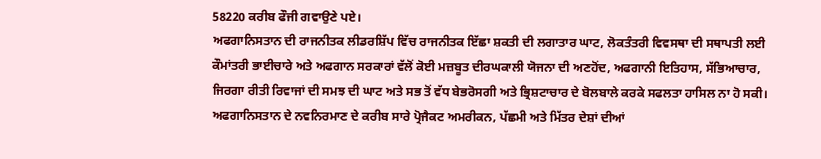58220 ਕਰੀਬ ਫੌਜੀ ਗਵਾਉਣੇ ਪਏ।
ਅਫਗਾਨਿਸਤਾਨ ਦੀ ਰਾਜਨੀਤਕ ਲੀਡਰਸ਼ਿੱਪ ਵਿੱਚ ਰਾਜਨੀਤਕ ਇੱਛਾ ਸ਼ਕਤੀ ਦੀ ਲਗਾਤਾਰ ਘਾਟ, ਲੋਕਤੰਤਰੀ ਵਿਵਸਥਾ ਦੀ ਸਥਾਪਤੀ ਲਈ ਕੌਮਾਂਤਰੀ ਭਾਈਚਾਰੇ ਅਤੇ ਅਫਗਾਨ ਸਰਕਾਰਾਂ ਵੱਲੋਂ ਕੋਈ ਮਜ਼ਬੂਤ ਦੀਰਘਕਾਲੀ ਯੋਜਨਾ ਦੀ ਅਣਹੋਂਦ, ਅਫਗਾਨੀ ਇਤਿਹਾਸ, ਸੱਭਿਆਚਾਰ, ਜਿਰਗਾ ਰੀਤੀ ਰਿਵਾਜਾਂ ਦੀ ਸਮਝ ਦੀ ਘਾਟ ਅਤੇ ਸਭ ਤੋਂ ਵੱਧ ਬੇਭਰੋਸਗੀ ਅਤੇ ਭ੍ਰਿਸ਼ਟਾਚਾਰ ਦੇ ਬੋਲਬਾਲੇ ਕਰਕੇ ਸਫਲਤਾ ਹਾਸਿਲ ਨਾ ਹੋ ਸਕੀ।
ਅਫਗਾਨਿਸਤਾਨ ਦੇ ਨਵਨਿਰਮਾਣ ਦੇ ਕਰੀਬ ਸਾਰੇ ਪ੍ਰੋਜੈਕਟ ਅਮਰੀਕਨ, ਪੱਛਮੀ ਅਤੇ ਮਿੱਤਰ ਦੇਸ਼ਾਂ ਦੀਆਂ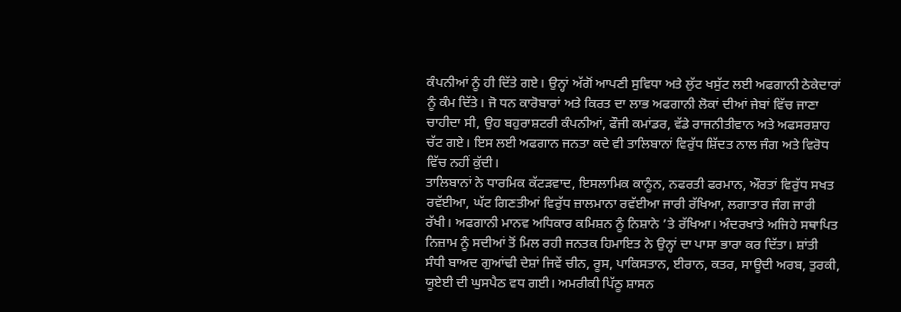ਕੰਪਨੀਆਂ ਨੂੰ ਹੀ ਦਿੱਤੇ ਗਏ। ਉਨ੍ਹਾਂ ਅੱਗੋਂ ਆਪਣੀ ਸੁਵਿਧਾ ਅਤੇ ਲੁੱਟ ਖਸੁੱਟ ਲਈ ਅਫਗਾਨੀ ਠੇਕੇਦਾਰਾਂ ਨੂੰ ਕੰਮ ਦਿੱਤੇ। ਜੋ ਧਨ ਕਾਰੋਬਾਰਾਂ ਅਤੇ ਕਿਰਤ ਦਾ ਲਾਭ ਅਫਗਾਨੀ ਲੋਕਾਂ ਦੀਆਂ ਜੇਬਾਂ ਵਿੱਚ ਜਾਣਾ ਚਾਹੀਦਾ ਸੀ, ਉਹ ਬਹੁਰਾਸ਼ਟਰੀ ਕੰਪਨੀਆਂ, ਫੌਜੀ ਕਮਾਂਡਰ, ਵੱਡੇ ਰਾਜਨੀਤੀਵਾਨ ਅਤੇ ਅਫਸਰਸ਼ਾਹ ਚੱਟ ਗਏ। ਇਸ ਲਈ ਅਫਗਾਨ ਜਨਤਾ ਕਦੇ ਵੀ ਤਾਲਿਬਾਨਾਂ ਵਿਰੁੱਧ ਸ਼ਿੱਦਤ ਨਾਲ ਜੰਗ ਅਤੇ ਵਿਰੋਧ ਵਿੱਚ ਨਹੀਂ ਕੁੱਦੀ।
ਤਾਲਿਬਾਨਾਂ ਨੇ ਧਾਰਮਿਕ ਕੱਟੜਵਾਦ, ਇਸਲਾਮਿਕ ਕਾਨੂੰਨ, ਨਫਰਤੀ ਫਰਮਾਨ, ਔਰਤਾਂ ਵਿਰੁੱਧ ਸਖਤ ਰਵੱਈਆ, ਘੱਟ ਗਿਣਤੀਆਂ ਵਿਰੁੱਧ ਜ਼ਾਲਮਾਨਾ ਰਵੱਈਆ ਜਾਰੀ ਰੱਖਿਆ, ਲਗਾਤਾਰ ਜੰਗ ਜਾਰੀ ਰੱਖੀ। ਅਫਗਾਨੀ ਮਾਨਵ ਅਧਿਕਾਰ ਕਮਿਸ਼ਨ ਨੂੰ ਨਿਸ਼ਾਨੇ ’ਤੇ ਰੱਖਿਆ। ਅੰਦਰਖਾਤੇ ਅਜਿਹੇ ਸਥਾਪਿਤ ਨਿਜ਼ਾਮ ਨੂੰ ਸਦੀਆਂ ਤੋਂ ਮਿਲ ਰਹੀ ਜਨਤਕ ਹਿਮਾਇਤ ਨੇ ਉਨ੍ਹਾਂ ਦਾ ਪਾਸਾ ਭਾਰਾ ਕਰ ਦਿੱਤਾ। ਸ਼ਾਂਤੀ ਸੰਧੀ ਬਾਅਦ ਗੁਆਂਢੀ ਦੇਸ਼ਾਂ ਜਿਵੇਂ ਚੀਨ, ਰੂਸ, ਪਾਕਿਸਤਾਨ, ਈਰਾਨ, ਕਤਰ, ਸਾਊਦੀ ਅਰਬ, ਤੁਰਕੀ, ਯੂਏਈ ਦੀ ਘੁਸਪੈਠ ਵਧ ਗਈ। ਅਮਰੀਕੀ ਪਿੱਠੂ ਸ਼ਾਸਨ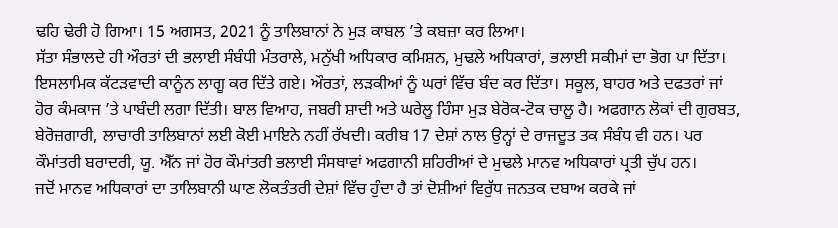ਢਹਿ ਢੇਰੀ ਹੋ ਗਿਆ। 15 ਅਗਸਤ, 2021 ਨੂੰ ਤਾਲਿਬਾਨਾਂ ਨੇ ਮੁੜ ਕਾਬਲ ’ਤੇ ਕਬਜ਼ਾ ਕਰ ਲਿਆ।
ਸੱਤਾ ਸੰਭਾਲਦੇ ਹੀ ਔਰਤਾਂ ਦੀ ਭਲਾਈ ਸੰਬੰਧੀ ਮੰਤਰਾਲੇ, ਮਨੁੱਖੀ ਅਧਿਕਾਰ ਕਮਿਸ਼ਨ, ਮੁਢਲੇ ਅਧਿਕਾਰਾਂ, ਭਲਾਈ ਸਕੀਮਾਂ ਦਾ ਭੋਗ ਪਾ ਦਿੱਤਾ। ਇਸਲਾਮਿਕ ਕੱਟੜਵਾਦੀ ਕਾਨੂੰਨ ਲਾਗੂ ਕਰ ਦਿੱਤੇ ਗਏ। ਔਰਤਾਂ, ਲੜਕੀਆਂ ਨੂੰ ਘਰਾਂ ਵਿੱਚ ਬੰਦ ਕਰ ਦਿੱਤਾ। ਸਕੂਲ, ਬਾਹਰ ਅਤੇ ਦਫਤਰਾਂ ਜਾਂ ਹੋਰ ਕੰਮਕਾਜ ’ਤੇ ਪਾਬੰਦੀ ਲਗਾ ਦਿੱਤੀ। ਬਾਲ ਵਿਆਹ, ਜਬਰੀ ਸ਼ਾਦੀ ਅਤੇ ਘਰੇਲੂ ਹਿੰਸਾ ਮੁੜ ਬੇਰੋਕ-ਟੋਕ ਚਾਲੂ ਹੈ। ਅਫਗਾਨ ਲੋਕਾਂ ਦੀ ਗੁਰਬਤ, ਬੇਰੋਜ਼ਗਾਰੀ, ਲਾਚਾਰੀ ਤਾਲਿਬਾਨਾਂ ਲਈ ਕੋਈ ਮਾਇਨੇ ਨਹੀਂ ਰੱਖਦੀ। ਕਰੀਬ 17 ਦੇਸ਼ਾਂ ਨਾਲ ਉਨ੍ਹਾਂ ਦੇ ਰਾਜਦੂਤ ਤਕ ਸੰਬੰਧ ਵੀ ਹਨ। ਪਰ ਕੌਮਾਂਤਰੀ ਬਰਾਦਰੀ, ਯੂ. ਐੱਨ ਜਾਂ ਹੋਰ ਕੌਮਾਂਤਰੀ ਭਲਾਈ ਸੰਸਥਾਵਾਂ ਅਫਗਾਨੀ ਸ਼ਹਿਰੀਆਂ ਦੇ ਮੁਢਲੇ ਮਾਨਵ ਅਧਿਕਾਰਾਂ ਪ੍ਰਤੀ ਚੁੱਪ ਹਨ।
ਜਦੋਂ ਮਾਨਵ ਅਧਿਕਾਰਾਂ ਦਾ ਤਾਲਿਬਾਨੀ ਘਾਣ ਲੋਕਤੰਤਰੀ ਦੇਸ਼ਾਂ ਵਿੱਚ ਹੁੰਦਾ ਹੈ ਤਾਂ ਦੋਸ਼ੀਆਂ ਵਿਰੁੱਧ ਜਨਤਕ ਦਬਾਅ ਕਰਕੇ ਜਾਂ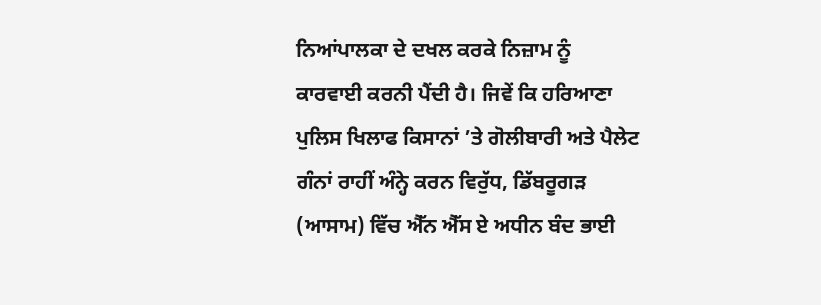ਨਿਆਂਪਾਲਕਾ ਦੇ ਦਖਲ ਕਰਕੇ ਨਿਜ਼ਾਮ ਨੂੰ ਕਾਰਵਾਈ ਕਰਨੀ ਪੈਂਦੀ ਹੈ। ਜਿਵੇਂ ਕਿ ਹਰਿਆਣਾ ਪੁਲਿਸ ਖਿਲਾਫ ਕਿਸਾਨਾਂ ’ਤੇ ਗੋਲੀਬਾਰੀ ਅਤੇ ਪੈਲੇਟ ਗੰਨਾਂ ਰਾਹੀਂ ਅੰਨ੍ਹੇ ਕਰਨ ਵਿਰੁੱਧ, ਡਿੱਬਰੂਗੜ (ਆਸਾਮ) ਵਿੱਚ ਐੱਨ ਐੱਸ ਏ ਅਧੀਨ ਬੰਦ ਭਾਈ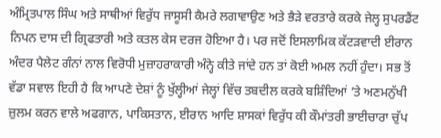ਅੰਮ੍ਰਿਤਪਾਲ ਸਿੰਘ ਅਤੇ ਸਾਥੀਆਂ ਵਿਰੁੱਧ ਜਾਸੂਸੀ ਕੈਮਰੇ ਲਗਾਵਾਉਣ ਅਤੇ ਭੈੜੇ ਵਰਤਾਰੇ ਕਰਕੇ ਜੇਲ੍ਹ ਸੁਪਰਡੈਂਟ ਨਿਪਨ ਦਾਸ ਦੀ ਗ੍ਰਿਫਤਾਰੀ ਅਤੇ ਕਤਲ ਕੇਸ ਦਰਜ ਹੋਇਆ ਹੈ। ਪਰ ਜਦੋਂ ਇਸਲਾਮਿਕ ਕੱਟੜਵਾਦੀ ਈਰਾਨ ਅੰਦਰ ਪੈਲੇਟ ਗੰਨਾਂ ਨਾਲ ਵਿਰੋਧੀ ਮੁਜ਼ਾਹਰਾਕਾਰੀ ਅੰਨ੍ਹੇ ਕੀਤੇ ਜਾਂਦੇ ਹਨ ਤਾਂ ਕੋਈ ਅਮਲ ਨਹੀਂ ਹੁੰਦਾ। ਸਭ ਤੋਂ ਵੱਡਾ ਸਵਾਲ ਇਹੀ ਹੈ ਕਿ ਆਪਣੇ ਦੇਸ਼ਾਂ ਨੂੰ ਖੁੱਲ੍ਹੀਆਂ ਜੇਲ੍ਹਾਂ ਵਿੱਚ ਤਬਦੀਲ ਕਰਕੇ ਬਸ਼ਿੰਦਿਆਂ ’ਤੇ ਅਣਮਨੁੱਖੀ ਜ਼ੁਲਮ ਕਰਨ ਵਾਲੇ ਅਫਗਾਨ, ਪਾਕਿਸਤਾਨ, ਈਰਾਨ ਆਦਿ ਸ਼ਾਸਕਾਂ ਵਿਰੁੱਧ ਕੀ ਕੌਮਾਂਤਰੀ ਭਾਈਚਾਰਾ ਚੁੱਪ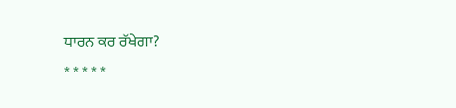ਧਾਰਨ ਕਰ ਰੱਖੇਗਾ?
* * * * *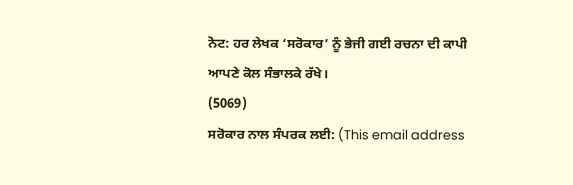ਨੋਟ: ਹਰ ਲੇਖਕ ‘ਸਰੋਕਾਰ’ ਨੂੰ ਭੇਜੀ ਗਈ ਰਚਨਾ ਦੀ ਕਾਪੀ ਆਪਣੇ ਕੋਲ ਸੰਭਾਲਕੇ ਰੱਖੇ।
(5069)
ਸਰੋਕਾਰ ਨਾਲ ਸੰਪਰਕ ਲਈ: (This email address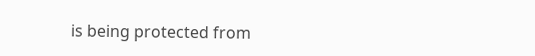is being protected from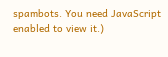spambots. You need JavaScript enabled to view it.)